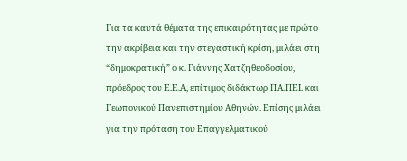Για τα καυτά θέματα της επικαιρότητας με πρώτο την ακρίβεια και την στεγαστική κρίση, μιλάει στη “δημοκρατική” ο κ. Γιάννης Χατζηθεοδοσίου, πρόεδρος του Ε.Ε.Α, επίτιμος διδάκτωρ ΠΑ.ΠΕΙ. και Γεωπονικού Πανεπιστημίου Αθηνών. Επίσης μιλάει για την πρόταση του Επαγγελματικού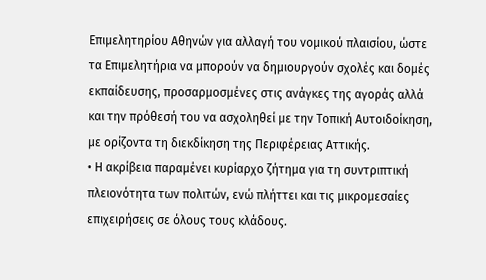Επιμελητηρίου Αθηνών για αλλαγή του νομικού πλαισίου, ώστε τα Επιμελητήρια να μπορούν να δημιουργούν σχολές και δομές εκπαίδευσης, προσαρμοσμένες στις ανάγκες της αγοράς αλλά και την πρόθεσή του να ασχοληθεί με την Τοπική Αυτοιδοίκηση, με ορίζοντα τη διεκδίκηση της Περιφέρειας Αττικής.
• Η ακρίβεια παραμένει κυρίαρχο ζήτημα για τη συντριπτική πλειονότητα των πολιτών, ενώ πλήττει και τις μικρομεσαίες επιχειρήσεις σε όλους τους κλάδους.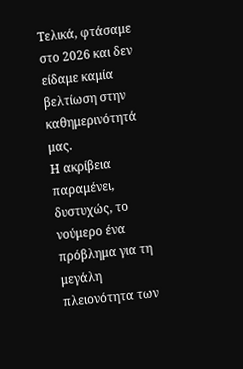Τελικά, φτάσαμε στο 2026 και δεν είδαμε καμία βελτίωση στην καθημερινότητά μας.
Η ακρίβεια παραμένει, δυστυχώς, το νούμερο ένα πρόβλημα για τη μεγάλη πλειονότητα των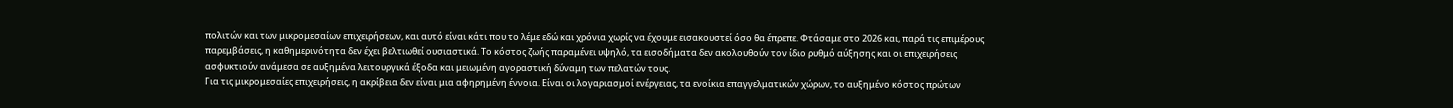πολιτών και των μικρομεσαίων επιχειρήσεων, και αυτό είναι κάτι που το λέμε εδώ και χρόνια χωρίς να έχουμε εισακουστεί όσο θα έπρεπε. Φτάσαμε στο 2026 και, παρά τις επιμέρους παρεμβάσεις, η καθημερινότητα δεν έχει βελτιωθεί ουσιαστικά. Το κόστος ζωής παραμένει υψηλό, τα εισοδήματα δεν ακολουθούν τον ίδιο ρυθμό αύξησης και οι επιχειρήσεις ασφυκτιούν ανάμεσα σε αυξημένα λειτουργικά έξοδα και μειωμένη αγοραστική δύναμη των πελατών τους.
Για τις μικρομεσαίες επιχειρήσεις, η ακρίβεια δεν είναι μια αφηρημένη έννοια. Είναι οι λογαριασμοί ενέργειας, τα ενοίκια επαγγελματικών χώρων, το αυξημένο κόστος πρώτων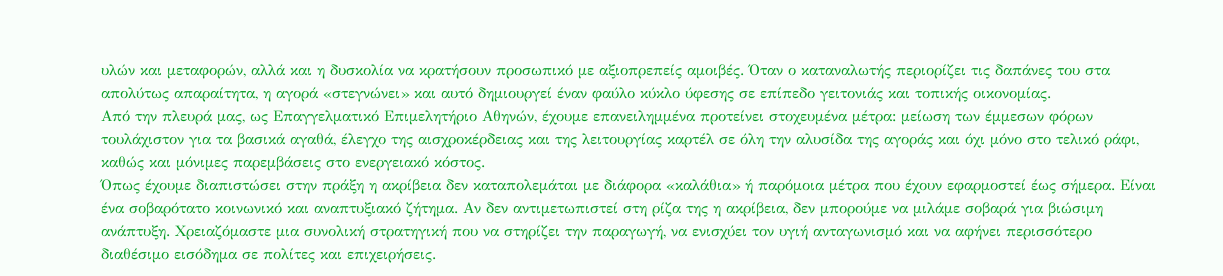υλών και μεταφορών, αλλά και η δυσκολία να κρατήσουν προσωπικό με αξιοπρεπείς αμοιβές. Όταν ο καταναλωτής περιορίζει τις δαπάνες του στα απολύτως απαραίτητα, η αγορά «στεγνώνει» και αυτό δημιουργεί έναν φαύλο κύκλο ύφεσης σε επίπεδο γειτονιάς και τοπικής οικονομίας.
Από την πλευρά μας, ως Επαγγελματικό Επιμελητήριο Αθηνών, έχουμε επανειλημμένα προτείνει στοχευμένα μέτρα: μείωση των έμμεσων φόρων τουλάχιστον για τα βασικά αγαθά, έλεγχο της αισχροκέρδειας και της λειτουργίας καρτέλ σε όλη την αλυσίδα της αγοράς και όχι μόνο στο τελικό ράφι, καθώς και μόνιμες παρεμβάσεις στο ενεργειακό κόστος.
Όπως έχουμε διαπιστώσει στην πράξη η ακρίβεια δεν καταπολεμάται με διάφορα «καλάθια» ή παρόμοια μέτρα που έχουν εφαρμοστεί έως σήμερα. Είναι ένα σοβαρότατο κοινωνικό και αναπτυξιακό ζήτημα. Αν δεν αντιμετωπιστεί στη ρίζα της η ακρίβεια, δεν μπορούμε να μιλάμε σοβαρά για βιώσιμη ανάπτυξη. Χρειαζόμαστε μια συνολική στρατηγική που να στηρίζει την παραγωγή, να ενισχύει τον υγιή ανταγωνισμό και να αφήνει περισσότερο διαθέσιμο εισόδημα σε πολίτες και επιχειρήσεις.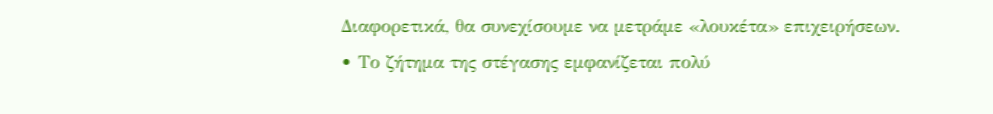Διαφορετικά, θα συνεχίσουμε να μετράμε «λουκέτα» επιχειρήσεων.
• Το ζήτημα της στέγασης εμφανίζεται πολύ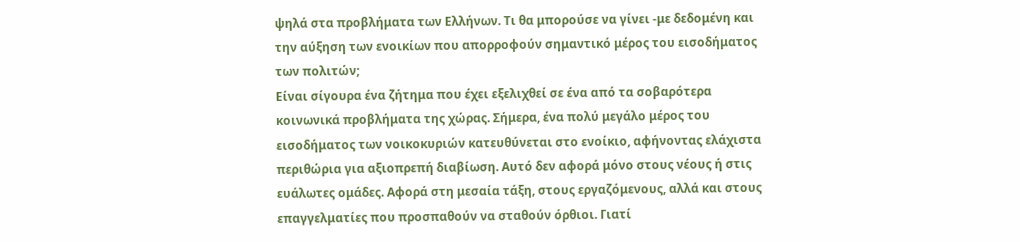ψηλά στα προβλήματα των Ελλήνων. Τι θα μπορούσε να γίνει -με δεδομένη και την αύξηση των ενοικίων που απορροφούν σημαντικό μέρος του εισοδήματος των πολιτών;
Είναι σίγουρα ένα ζήτημα που έχει εξελιχθεί σε ένα από τα σοβαρότερα κοινωνικά προβλήματα της χώρας. Σήμερα, ένα πολύ μεγάλο μέρος του εισοδήματος των νοικοκυριών κατευθύνεται στο ενοίκιο, αφήνοντας ελάχιστα περιθώρια για αξιοπρεπή διαβίωση. Αυτό δεν αφορά μόνο στους νέους ή στις ευάλωτες ομάδες. Αφορά στη μεσαία τάξη, στους εργαζόμενους, αλλά και στους επαγγελματίες που προσπαθούν να σταθούν όρθιοι. Γιατί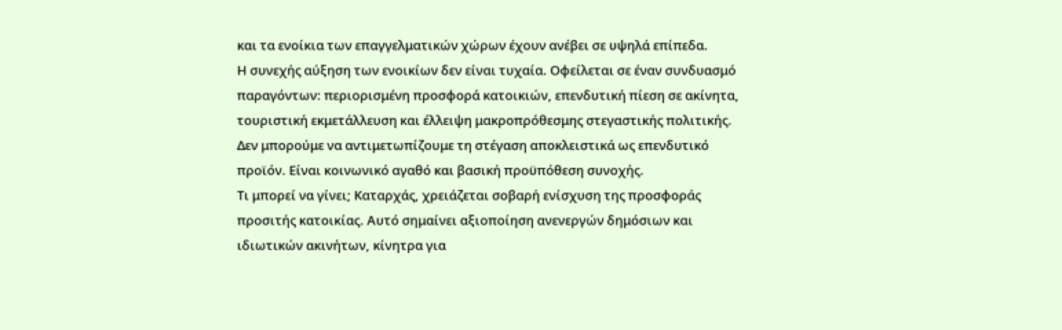και τα ενοίκια των επαγγελματικών χώρων έχουν ανέβει σε υψηλά επίπεδα.
Η συνεχής αύξηση των ενοικίων δεν είναι τυχαία. Οφείλεται σε έναν συνδυασμό παραγόντων: περιορισμένη προσφορά κατοικιών, επενδυτική πίεση σε ακίνητα, τουριστική εκμετάλλευση και έλλειψη μακροπρόθεσμης στεγαστικής πολιτικής. Δεν μπορούμε να αντιμετωπίζουμε τη στέγαση αποκλειστικά ως επενδυτικό προϊόν. Είναι κοινωνικό αγαθό και βασική προϋπόθεση συνοχής.
Τι μπορεί να γίνει; Καταρχάς, χρειάζεται σοβαρή ενίσχυση της προσφοράς προσιτής κατοικίας. Αυτό σημαίνει αξιοποίηση ανενεργών δημόσιων και ιδιωτικών ακινήτων, κίνητρα για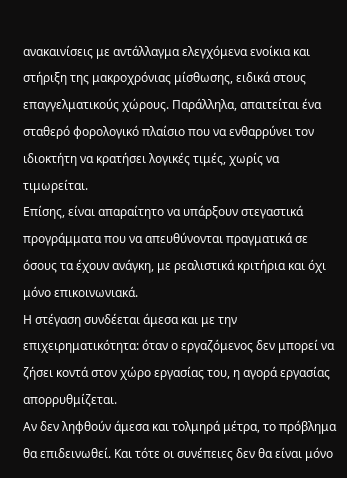ανακαινίσεις με αντάλλαγμα ελεγχόμενα ενοίκια και στήριξη της μακροχρόνιας μίσθωσης, ειδικά στους επαγγελματικούς χώρους. Παράλληλα, απαιτείται ένα σταθερό φορολογικό πλαίσιο που να ενθαρρύνει τον ιδιοκτήτη να κρατήσει λογικές τιμές, χωρίς να τιμωρείται.
Επίσης, είναι απαραίτητο να υπάρξουν στεγαστικά προγράμματα που να απευθύνονται πραγματικά σε όσους τα έχουν ανάγκη, με ρεαλιστικά κριτήρια και όχι μόνο επικοινωνιακά.
Η στέγαση συνδέεται άμεσα και με την επιχειρηματικότητα: όταν ο εργαζόμενος δεν μπορεί να ζήσει κοντά στον χώρο εργασίας του, η αγορά εργασίας απορρυθμίζεται.
Αν δεν ληφθούν άμεσα και τολμηρά μέτρα, το πρόβλημα θα επιδεινωθεί. Και τότε οι συνέπειες δεν θα είναι μόνο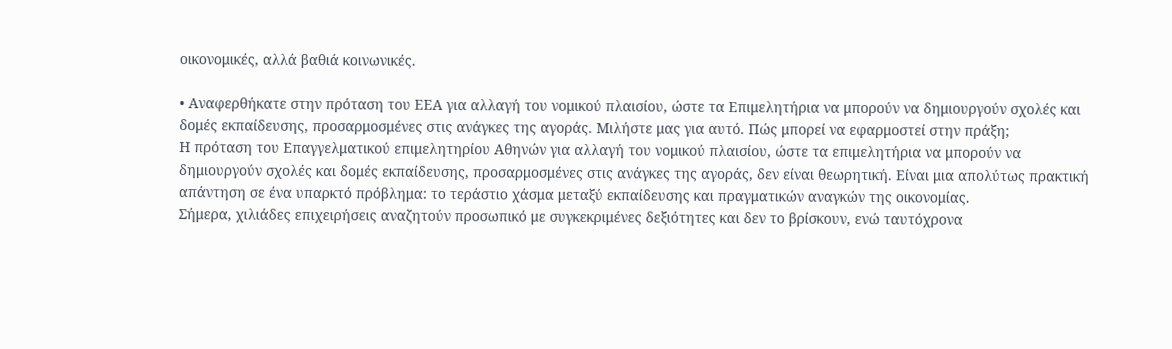οικονομικές, αλλά βαθιά κοινωνικές.

• Αναφερθήκατε στην πρόταση του ΕΕΑ για αλλαγή του νομικού πλαισίου, ώστε τα Επιμελητήρια να μπορούν να δημιουργούν σχολές και δομές εκπαίδευσης, προσαρμοσμένες στις ανάγκες της αγοράς. Μιλήστε μας για αυτό. Πώς μπορεί να εφαρμοστεί στην πράξη;
Η πρόταση του Επαγγελματικού επιμελητηρίου Αθηνών για αλλαγή του νομικού πλαισίου, ώστε τα επιμελητήρια να μπορούν να δημιουργούν σχολές και δομές εκπαίδευσης, προσαρμοσμένες στις ανάγκες της αγοράς, δεν είναι θεωρητική. Είναι μια απολύτως πρακτική απάντηση σε ένα υπαρκτό πρόβλημα: το τεράστιο χάσμα μεταξύ εκπαίδευσης και πραγματικών αναγκών της οικονομίας.
Σήμερα, χιλιάδες επιχειρήσεις αναζητούν προσωπικό με συγκεκριμένες δεξιότητες και δεν το βρίσκουν, ενώ ταυτόχρονα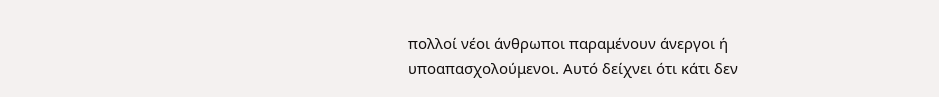πολλοί νέοι άνθρωποι παραμένουν άνεργοι ή υποαπασχολούμενοι. Αυτό δείχνει ότι κάτι δεν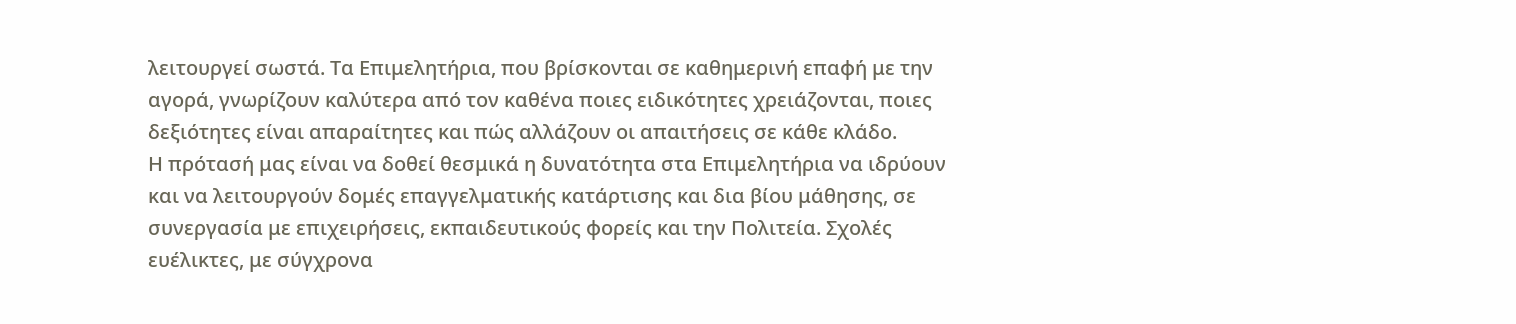λειτουργεί σωστά. Τα Επιμελητήρια, που βρίσκονται σε καθημερινή επαφή με την αγορά, γνωρίζουν καλύτερα από τον καθένα ποιες ειδικότητες χρειάζονται, ποιες δεξιότητες είναι απαραίτητες και πώς αλλάζουν οι απαιτήσεις σε κάθε κλάδο.
Η πρότασή μας είναι να δοθεί θεσμικά η δυνατότητα στα Επιμελητήρια να ιδρύουν και να λειτουργούν δομές επαγγελματικής κατάρτισης και δια βίου μάθησης, σε συνεργασία με επιχειρήσεις, εκπαιδευτικούς φορείς και την Πολιτεία. Σχολές ευέλικτες, με σύγχρονα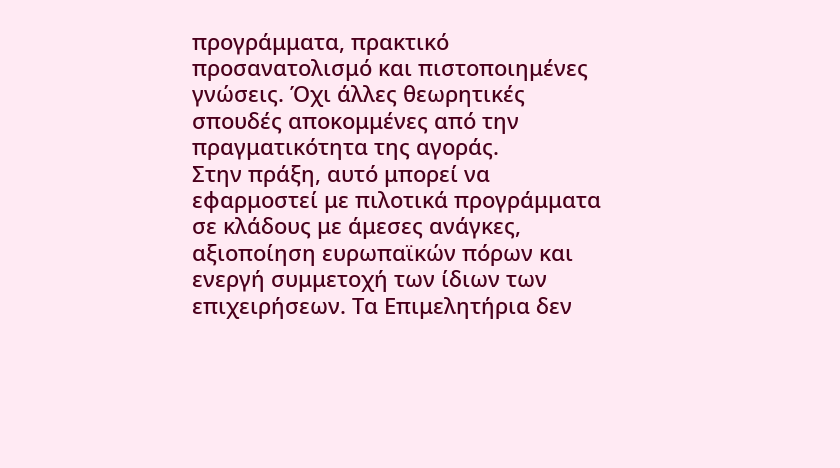προγράμματα, πρακτικό προσανατολισμό και πιστοποιημένες γνώσεις. Όχι άλλες θεωρητικές σπουδές αποκομμένες από την πραγματικότητα της αγοράς.
Στην πράξη, αυτό μπορεί να εφαρμοστεί με πιλοτικά προγράμματα σε κλάδους με άμεσες ανάγκες, αξιοποίηση ευρωπαϊκών πόρων και ενεργή συμμετοχή των ίδιων των επιχειρήσεων. Τα Επιμελητήρια δεν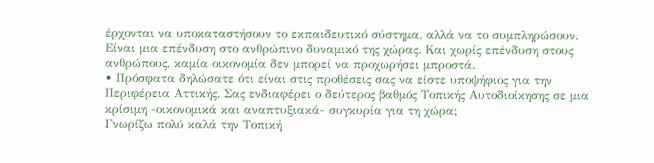έρχονται να υποκαταστήσουν το εκπαιδευτικό σύστημα, αλλά να το συμπληρώσουν.
Είναι μια επένδυση στο ανθρώπινο δυναμικό της χώρας. Και χωρίς επένδυση στους ανθρώπους, καμία οικονομία δεν μπορεί να προχωρήσει μπροστά.
• Πρόσφατα δηλώσατε ότι είναι στις προθέσεις σας να είστε υποψήφιος για την Περιφέρεια Αττικής. Σας ενδιαφέρει ο δεύτερος βαθμός Τοπικής Αυτοδιοίκησης σε μια κρίσιμη -οικονομικά και αναπτυξιακά- συγκυρία για τη χώρα;
Γνωρίζω πολύ καλά την Τοπική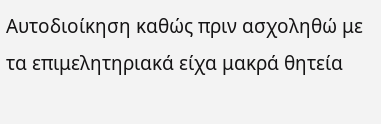Αυτοδιοίκηση καθώς πριν ασχοληθώ με τα επιμελητηριακά είχα μακρά θητεία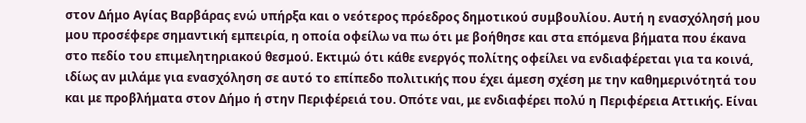στον Δήμο Αγίας Βαρβάρας ενώ υπήρξα και ο νεότερος πρόεδρος δημοτικού συμβουλίου. Αυτή η ενασχόλησή μου μου προσέφερε σημαντική εμπειρία, η οποία οφείλω να πω ότι με βοήθησε και στα επόμενα βήματα που έκανα στο πεδίο του επιμελητηριακού θεσμού. Εκτιμώ ότι κάθε ενεργός πολίτης οφείλει να ενδιαφέρεται για τα κοινά, ιδίως αν μιλάμε για ενασχόληση σε αυτό το επίπεδο πολιτικής που έχει άμεση σχέση με την καθημερινότητά του και με προβλήματα στον Δήμο ή στην Περιφέρειά του. Οπότε ναι, με ενδιαφέρει πολύ η Περιφέρεια Αττικής. Είναι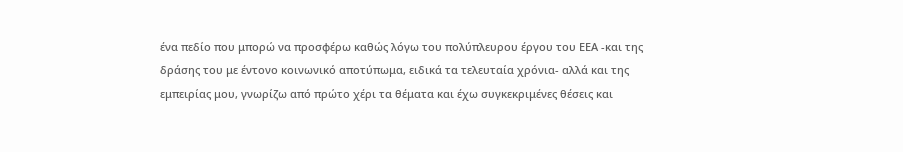ένα πεδίο που μπορώ να προσφέρω καθώς λόγω του πολύπλευρου έργου του ΕΕΑ -και της δράσης του με έντονο κοινωνικό αποτύπωμα, ειδικά τα τελευταία χρόνια- αλλά και της εμπειρίας μου, γνωρίζω από πρώτο χέρι τα θέματα και έχω συγκεκριμένες θέσεις και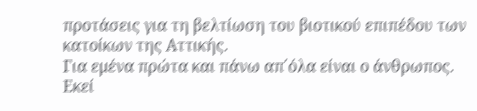προτάσεις για τη βελτίωση του βιοτικού επιπέδου των κατοίκων της Αττικής.
Για εμένα πρώτα και πάνω απ΄όλα είναι ο άνθρωπος. Εκεί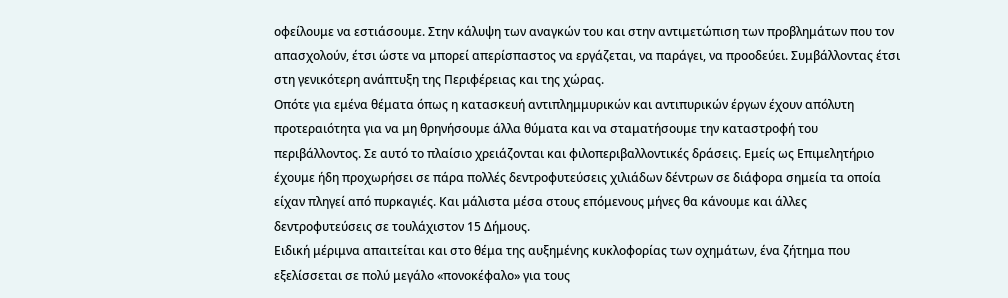οφείλουμε να εστιάσουμε. Στην κάλυψη των αναγκών του και στην αντιμετώπιση των προβλημάτων που τον απασχολούν, έτσι ώστε να μπορεί απερίσπαστος να εργάζεται, να παράγει, να προοδεύει. Συμβάλλοντας έτσι στη γενικότερη ανάπτυξη της Περιφέρειας και της χώρας.
Οπότε για εμένα θέματα όπως η κατασκευή αντιπλημμυρικών και αντιπυρικών έργων έχουν απόλυτη προτεραιότητα για να μη θρηνήσουμε άλλα θύματα και να σταματήσουμε την καταστροφή του περιβάλλοντος. Σε αυτό το πλαίσιο χρειάζονται και φιλοπεριβαλλοντικές δράσεις. Εμείς ως Επιμελητήριο έχουμε ήδη προχωρήσει σε πάρα πολλές δεντροφυτεύσεις χιλιάδων δέντρων σε διάφορα σημεία τα οποία είχαν πληγεί από πυρκαγιές. Και μάλιστα μέσα στους επόμενους μήνες θα κάνουμε και άλλες δεντροφυτεύσεις σε τουλάχιστον 15 Δήμους.
Ειδική μέριμνα απαιτείται και στο θέμα της αυξημένης κυκλοφορίας των οχημάτων, ένα ζήτημα που εξελίσσεται σε πολύ μεγάλο «πονοκέφαλο» για τους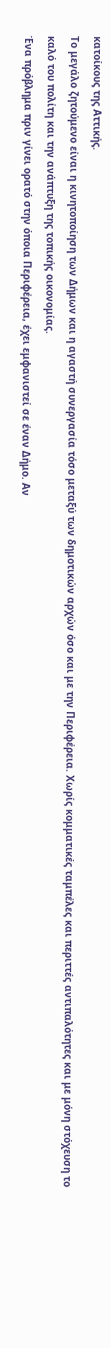κατοίκους της Αττικής.
Το μεγάλο ζητούμενο είναι η κινητοποίηση των Δήμων και η αγαστή συνεργασία τόσο μεταξύ των δημοτικών αρχών όσο και με την Περιφέρεια. Χωρίς κομματικές ταμπέλες και περιττές αντιπαλότητες και με μόνη στόχευση το καλό του πολίτη και την ανάπτυξη της τοπικής οικονομίας.
Ένα πρόβλημα πριν γίνει ορατό στην όποια Περιφέρεια, έχει εμφανιστεί σε έναν Δήμο. Αν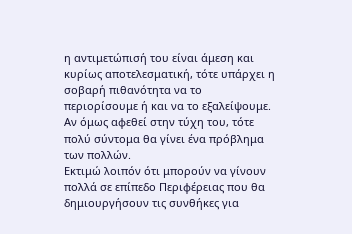η αντιμετώπισή του είναι άμεση και κυρίως αποτελεσματική, τότε υπάρχει η σοβαρή πιθανότητα να το περιορίσουμε ή και να το εξαλείψουμε. Αν όμως αφεθεί στην τύχη του, τότε πολύ σύντομα θα γίνει ένα πρόβλημα των πολλών.
Εκτιμώ λοιπόν ότι μπορούν να γίνουν πολλά σε επίπεδο Περιφέρειας που θα δημιουργήσουν τις συνθήκες για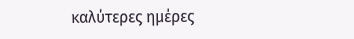καλύτερες ημέρες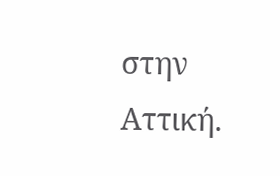στην Αττική.